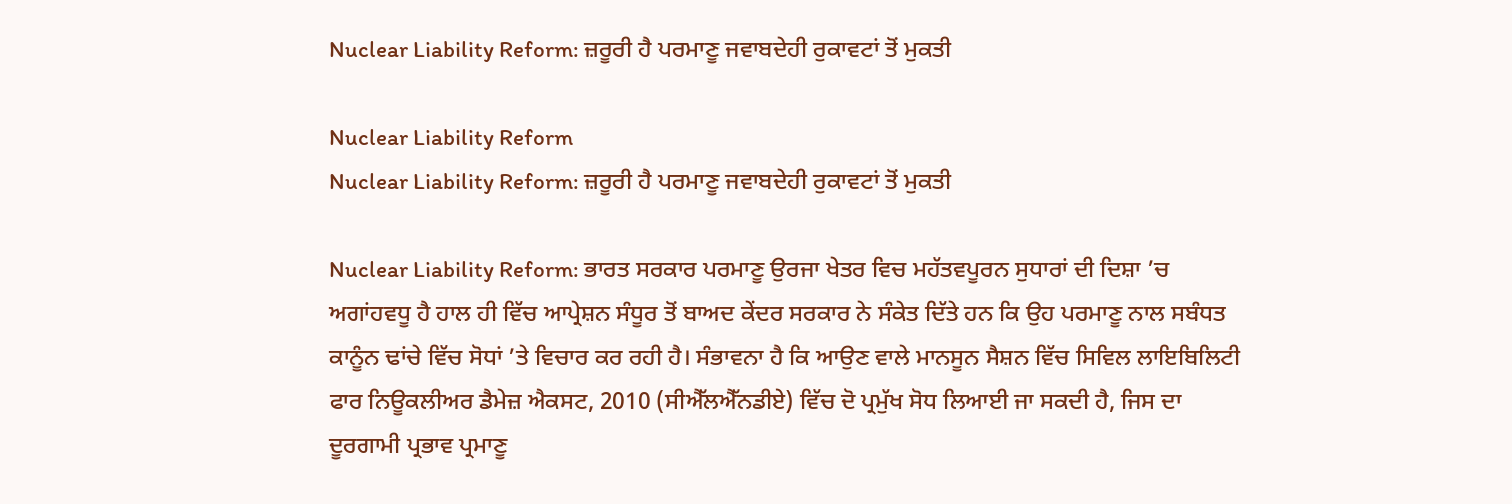Nuclear Liability Reform: ਜ਼ਰੂਰੀ ਹੈ ਪਰਮਾਣੂ ਜਵਾਬਦੇਹੀ ਰੁਕਾਵਟਾਂ ਤੋਂ ਮੁਕਤੀ

Nuclear Liability Reform
Nuclear Liability Reform: ਜ਼ਰੂਰੀ ਹੈ ਪਰਮਾਣੂ ਜਵਾਬਦੇਹੀ ਰੁਕਾਵਟਾਂ ਤੋਂ ਮੁਕਤੀ

Nuclear Liability Reform: ਭਾਰਤ ਸਰਕਾਰ ਪਰਮਾਣੂ ਉਰਜਾ ਖੇਤਰ ਵਿਚ ਮਹੱਤਵਪੂਰਨ ਸੁਧਾਰਾਂ ਦੀ ਦਿਸ਼ਾ ’ਚ ਅਗਾਂਹਵਧੂ ਹੈ ਹਾਲ ਹੀ ਵਿੱਚ ਆਪ੍ਰੇਸ਼ਨ ਸੰਧੂਰ ਤੋਂ ਬਾਅਦ ਕੇਂਦਰ ਸਰਕਾਰ ਨੇ ਸੰਕੇਤ ਦਿੱਤੇ ਹਨ ਕਿ ਉਹ ਪਰਮਾਣੂ ਨਾਲ ਸਬੰਧਤ ਕਾਨੂੰਨ ਢਾਂਚੇ ਵਿੱਚ ਸੋਧਾਂ ’ਤੇ ਵਿਚਾਰ ਕਰ ਰਹੀ ਹੈ। ਸੰਭਾਵਨਾ ਹੈ ਕਿ ਆਉਣ ਵਾਲੇ ਮਾਨਸੂਨ ਸੈਸ਼ਨ ਵਿੱਚ ਸਿਵਿਲ ਲਾਇਬਿਲਿਟੀ ਫਾਰ ਨਿਊਕਲੀਅਰ ਡੈਮੇਜ਼ ਐਕਸਟ, 2010 (ਸੀਐੱਲਐੱਨਡੀਏ) ਵਿੱਚ ਦੋ ਪ੍ਰਮੁੱਖ ਸੋਧ ਲਿਆਈ ਜਾ ਸਕਦੀ ਹੈ, ਜਿਸ ਦਾ ਦੂਰਗਾਮੀ ਪ੍ਰਭਾਵ ਪ੍ਰਮਾਣੂ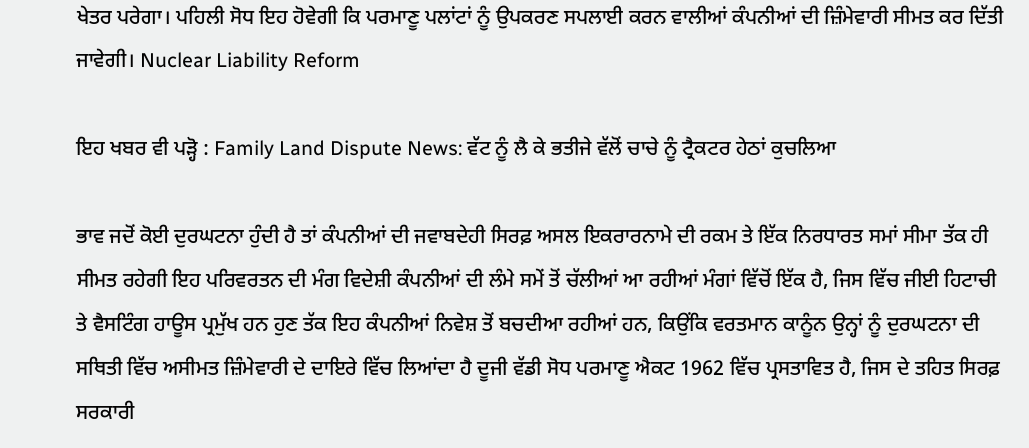ਖੇਤਰ ਪਰੇਗਾ। ਪਹਿਲੀ ਸੋਧ ਇਹ ਹੋਵੇਗੀ ਕਿ ਪਰਮਾਣੂ ਪਲਾਂਟਾਂ ਨੂੰ ਉਪਕਰਣ ਸਪਲਾਈ ਕਰਨ ਵਾਲੀਆਂ ਕੰਪਨੀਆਂ ਦੀ ਜ਼ਿੰਮੇਵਾਰੀ ਸੀਮਤ ਕਰ ਦਿੱਤੀ ਜਾਵੇਗੀ। Nuclear Liability Reform

ਇਹ ਖਬਰ ਵੀ ਪੜ੍ਹੋ : Family Land Dispute News: ਵੱਟ ਨੂੰ ਲੈ ਕੇ ਭਤੀਜੇ ਵੱਲੋਂ ਚਾਚੇ ਨੂੰ ਟ੍ਰੈਕਟਰ ਹੇਠਾਂ ਕੁਚਲਿਆ

ਭਾਵ ਜਦੋਂ ਕੋਈ ਦੁਰਘਟਨਾ ਹੁੰਦੀ ਹੈ ਤਾਂ ਕੰਪਨੀਆਂ ਦੀ ਜਵਾਬਦੇਹੀ ਸਿਰਫ਼ ਅਸਲ ਇਕਰਾਰਨਾਮੇ ਦੀ ਰਕਮ ਤੇ ਇੱਕ ਨਿਰਧਾਰਤ ਸਮਾਂ ਸੀਮਾ ਤੱਕ ਹੀ ਸੀਮਤ ਰਹੇਗੀ ਇਹ ਪਰਿਵਰਤਨ ਦੀ ਮੰਗ ਵਿਦੇਸ਼ੀ ਕੰਪਨੀਆਂ ਦੀ ਲੰਮੇ ਸਮੇਂ ਤੋਂ ਚੱਲੀਆਂ ਆ ਰਹੀਆਂ ਮੰਗਾਂ ਵਿੱਚੋਂ ਇੱਕ ਹੈ, ਜਿਸ ਵਿੱਚ ਜੀਈ ਹਿਟਾਚੀ ਤੇ ਵੈਸਟਿੰਗ ਹਾਊਸ ਪ੍ਰਮੁੱਖ ਹਨ ਹੁਣ ਤੱਕ ਇਹ ਕੰਪਨੀਆਂ ਨਿਵੇਸ਼ ਤੋਂ ਬਚਦੀਆ ਰਹੀਆਂ ਹਨ, ਕਿਉਂਕਿ ਵਰਤਮਾਨ ਕਾਨੂੰਨ ਉਨ੍ਹਾਂ ਨੂੰ ਦੁਰਘਟਨਾ ਦੀ ਸਥਿਤੀ ਵਿੱਚ ਅਸੀਮਤ ਜ਼ਿੰਮੇਵਾਰੀ ਦੇ ਦਾਇਰੇ ਵਿੱਚ ਲਿਆਂਦਾ ਹੈ ਦੂਜੀ ਵੱਡੀ ਸੋਧ ਪਰਮਾਣੂ ਐਕਟ 1962 ਵਿੱਚ ਪ੍ਰਸਤਾਵਿਤ ਹੈ, ਜਿਸ ਦੇ ਤਹਿਤ ਸਿਰਫ਼ ਸਰਕਾਰੀ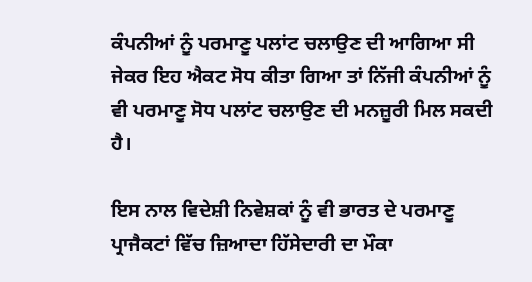ਕੰਪਨੀਆਂ ਨੂੰ ਪਰਮਾਣੂ ਪਲਾਂਟ ਚਲਾਉਣ ਦੀ ਆਗਿਆ ਸੀ ਜੇਕਰ ਇਹ ਐਕਟ ਸੋਧ ਕੀਤਾ ਗਿਆ ਤਾਂ ਨਿੱਜੀ ਕੰਪਨੀਆਂ ਨੂੰ ਵੀ ਪਰਮਾਣੂ ਸੋਧ ਪਲਾਂਟ ਚਲਾਉਣ ਦੀ ਮਨਜ਼ੂਰੀ ਮਿਲ ਸਕਦੀ ਹੈ।

ਇਸ ਨਾਲ ਵਿਦੇਸ਼ੀ ਨਿਵੇਸ਼ਕਾਂ ਨੂੰ ਵੀ ਭਾਰਤ ਦੇ ਪਰਮਾਣੂ ਪ੍ਰਾਜੈਕਟਾਂ ਵਿੱਚ ਜ਼ਿਆਦਾ ਹਿੱਸੇਦਾਰੀ ਦਾ ਮੌਕਾ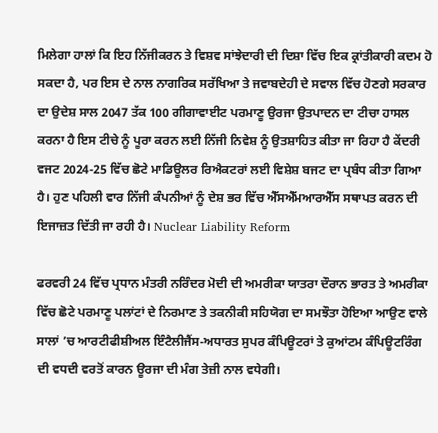ਮਿਲੇਗਾ ਹਾਲਾਂ ਕਿ ਇਹ ਨਿੱਜੀਕਰਨ ਤੇ ਵਿਸ਼ਵ ਸਾਂਝੇਦਾਰੀ ਦੀ ਦਿਸ਼ਾ ਵਿੱਚ ਇਕ ਕ੍ਰਾਂਤੀਕਾਰੀ ਕਦਮ ਹੋ ਸਕਦਾ ਹੈ, ਪਰ ਇਸ ਦੇ ਨਾਲ ਨਾਗਰਿਕ ਸਰੱਖਿਆ ਤੇ ਜਵਾਬਦੇਹੀ ਦੇ ਸਵਾਲ ਵਿੱਚ ਹੋਣਗੇ ਸਰਕਾਰ ਦਾ ਉਦੇਸ਼ ਸਾਲ 2047 ਤੱਕ 100 ਗੀਗਾਵਾਈਟ ਪਰਮਾਣੂ ਉਰਜਾ ਉਤਪਾਦਨ ਦਾ ਟੀਚਾ ਹਾਸਲ ਕਰਨਾ ਹੈ ਇਸ ਟੀਚੇ ਨੂੰ ਪੂਰਾ ਕਰਨ ਲਈ ਨਿੱਜੀ ਨਿਵੇਸ਼ ਨੂੰ ਉਤਸ਼ਾਹਿਤ ਕੀਤਾ ਜਾ ਰਿਹਾ ਹੈ ਕੇਂਦਰੀ ਵਜਟ 2024-25 ਵਿੱਚ ਛੋਟੇ ਮਾਡਿਊਲਰ ਰਿਐਕਟਰਾਂ ਲਈ ਵਿਸ਼ੇਸ਼ ਬਜਟ ਦਾ ਪ੍ਰਬੰਧ ਕੀਤਾ ਗਿਆ ਹੈ। ਹੁਣ ਪਹਿਲੀ ਵਾਰ ਨਿੱਜੀ ਕੰਪਨੀਆਂ ਨੂੰ ਦੇਸ਼ ਭਰ ਵਿੱਚ ਐੱਸਐੱਮਆਰਐੱਸ ਸਥਾਪਤ ਕਰਨ ਦੀ ਇਜਾਜ਼ਤ ਦਿੱਤੀ ਜਾ ਰਹੀ ਹੈ। Nuclear Liability Reform

ਫਰਵਰੀ 24 ਵਿੱਚ ਪ੍ਰਧਾਨ ਮੰਤਰੀ ਨਰਿੰਦਰ ਮੋਦੀ ਦੀ ਅਮਰੀਕਾ ਯਾਤਰਾ ਦੌਰਾਨ ਭਾਰਤ ਤੇ ਅਮਰੀਕਾ ਵਿੱਚ ਛੋਟੇ ਪਰਮਾਣੂ ਪਲਾਂਟਾਂ ਦੇ ਨਿਰਮਾਣ ਤੇ ਤਕਨੀਕੀ ਸਹਿਯੋਗ ਦਾ ਸਮਝੌਤਾ ਹੋਇਆ ਆਉਣ ਵਾਲੇ ਸਾਲਾਂ ’ਚ ਆਰਟੀਫੀਸ਼ੀਅਲ ਇੰਟੈਲੀਜੈਂਸ-ਅਧਾਰਤ ਸੁਪਰ ਕੰਪਿਊਟਰਾਂ ਤੇ ਕੁਆਂਟਮ ਕੰਪਿਊਟਰਿੰਗ ਦੀ ਵਧਦੀ ਵਰਤੋਂ ਕਾਰਨ ਊਰਜਾ ਦੀ ਮੰਗ ਤੇਜ਼ੀ ਨਾਲ ਵਧੇਗੀ।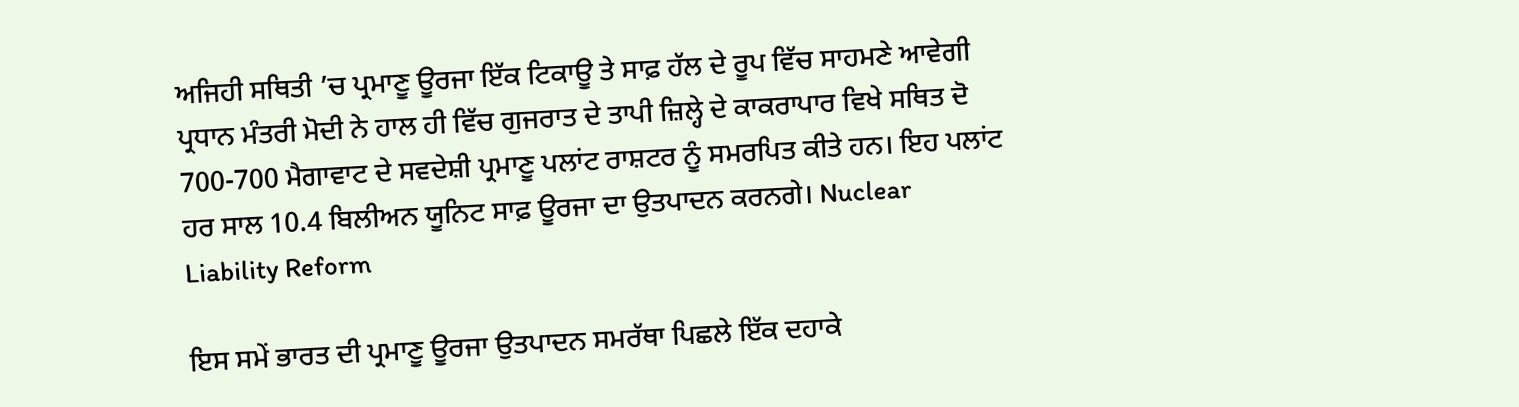ਅਜਿਹੀ ਸਥਿਤੀ ’ਚ ਪ੍ਰਮਾਣੂ ਊਰਜਾ ਇੱਕ ਟਿਕਾਊ ਤੇ ਸਾਫ਼ ਹੱਲ ਦੇ ਰੂਪ ਵਿੱਚ ਸਾਹਮਣੇ ਆਵੇਗੀ ਪ੍ਰਧਾਨ ਮੰਤਰੀ ਮੋਦੀ ਨੇ ਹਾਲ ਹੀ ਵਿੱਚ ਗੁਜਰਾਤ ਦੇ ਤਾਪੀ ਜ਼ਿਲ੍ਹੇ ਦੇ ਕਾਕਰਾਪਾਰ ਵਿਖੇ ਸਥਿਤ ਦੋ 700-700 ਮੈਗਾਵਾਟ ਦੇ ਸਵਦੇਸ਼ੀ ਪ੍ਰਮਾਣੂ ਪਲਾਂਟ ਰਾਸ਼ਟਰ ਨੂੰ ਸਮਰਪਿਤ ਕੀਤੇ ਹਨ। ਇਹ ਪਲਾਂਟ ਹਰ ਸਾਲ 10.4 ਬਿਲੀਅਨ ਯੂਨਿਟ ਸਾਫ਼ ਊਰਜਾ ਦਾ ਉਤਪਾਦਨ ਕਰਨਗੇ। Nuclear Liability Reform

ਇਸ ਸਮੇਂ ਭਾਰਤ ਦੀ ਪ੍ਰਮਾਣੂ ਊਰਜਾ ਉਤਪਾਦਨ ਸਮਰੱਥਾ ਪਿਛਲੇ ਇੱਕ ਦਹਾਕੇ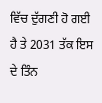ਵਿੱਚ ਦੁੱਗਣੀ ਹੋ ਗਈ ਹੈ ਤੇ 2031 ਤੱਕ ਇਸ ਦੇ ਤਿੰਨ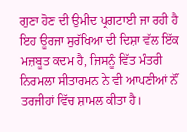ਗੁਣਾ ਹੋਣ ਦੀ ਉਮੀਦ ਪ੍ਰਗਟਾਈ ਜਾ ਰਹੀ ਹੈ ਇਹ ਊਰਜਾ ਸੁਰੱਖਿਆ ਦੀ ਦਿਸ਼ਾ ਵੱਲ ਇੱਕ ਮਜ਼ਬੂਤ ਕਦਮ ਹੈ, ਜਿਸਨੂੰ ਵਿੱਤ ਮੰਤਰੀ ਨਿਰਮਲਾ ਸੀਤਾਰਮਨ ਨੇ ਵੀ ਆਪਣੀਆਂ ਨੌਂ ਤਰਜੀਹਾਂ ਵਿੱਚ ਸ਼ਾਮਲ ਕੀਤਾ ਹੈ।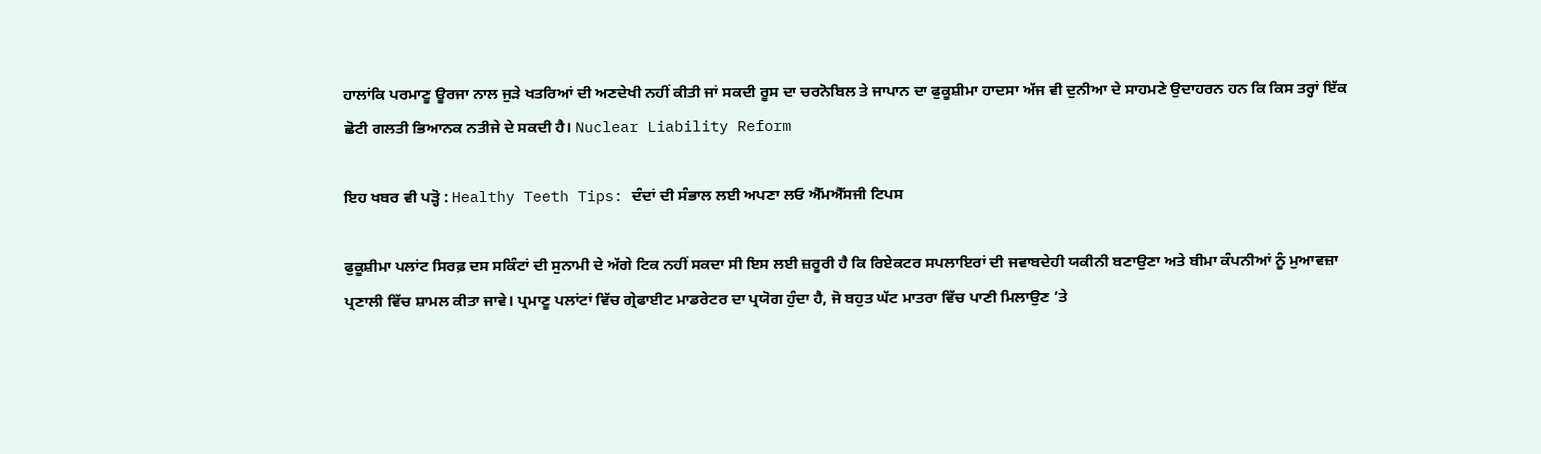ਹਾਲਾਂਕਿ ਪਰਮਾਣੂ ਊਰਜਾ ਨਾਲ ਜੁੜੇ ਖਤਰਿਆਂ ਦੀ ਅਣਦੇਖੀ ਨਹੀਂ ਕੀਤੀ ਜਾਂ ਸਕਦੀ ਰੂਸ ਦਾ ਚਰਨੋਬਿਲ ਤੇ ਜਾਪਾਨ ਦਾ ਫੁਕੂਸ਼ੀਮਾ ਹਾਦਸਾ ਅੱਜ ਵੀ ਦੁਨੀਆ ਦੇ ਸਾਹਮਣੇ ਉਦਾਹਰਨ ਹਨ ਕਿ ਕਿਸ ਤਰ੍ਹਾਂ ਇੱਕ ਛੋਟੀ ਗਲਤੀ ਭਿਆਨਕ ਨਤੀਜੇ ਦੇ ਸਕਦੀ ਹੈ। Nuclear Liability Reform

ਇਹ ਖਬਰ ਵੀ ਪੜ੍ਹੋ : Healthy Teeth Tips: ਦੰਦਾਂ ਦੀ ਸੰਭਾਲ ਲਈ ਅਪਣਾ ਲਓ ਐੱਮਐੱਸਜੀ ਟਿਪਸ

ਫੁਕੂਸ਼ੀਮਾ ਪਲਾਂਟ ਸਿਰਫ਼ ਦਸ ਸਕਿੰਟਾਂ ਦੀ ਸੁਨਾਮੀ ਦੇ ਅੱਗੇ ਟਿਕ ਨਹੀਂ ਸਕਦਾ ਸੀ ਇਸ ਲਈ ਜ਼ਰੂਰੀ ਹੈ ਕਿ ਰਿਏਕਟਰ ਸਪਲਾਇਰਾਂ ਦੀ ਜਵਾਬਦੇਹੀ ਯਕੀਨੀ ਬਣਾਉਣਾ ਅਤੇ ਬੀਮਾ ਕੰਪਨੀਆਂ ਨੂੰ ਮੁਆਵਜ਼ਾ ਪ੍ਰਣਾਲੀ ਵਿੱਚ ਸ਼ਾਮਲ ਕੀਤਾ ਜਾਵੇ। ਪ੍ਰਮਾਣੂ ਪਲਾਂਟਾਂ ਵਿੱਚ ਗ੍ਰੇਫਾਈਟ ਮਾਡਰੇਟਰ ਦਾ ਪ੍ਰਯੋਗ ਹੁੰਦਾ ਹੈ, ਜੋ ਬਹੁਤ ਘੱਟ ਮਾਤਰਾ ਵਿੱਚ ਪਾਣੀ ਮਿਲਾਉਣ ’ਤੇ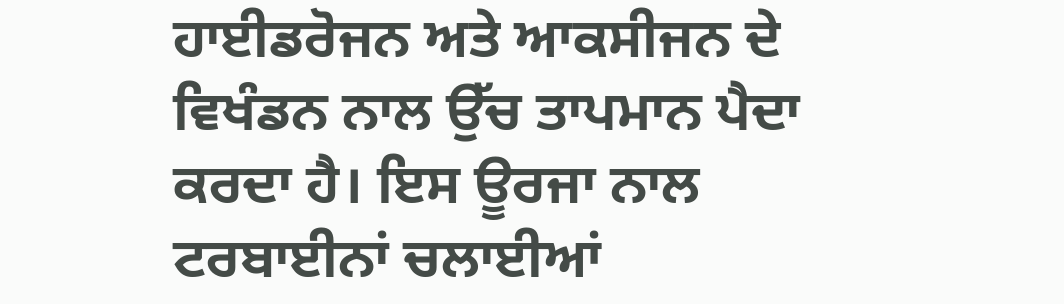ਹਾਈਡਰੋਜਨ ਅਤੇ ਆਕਸੀਜਨ ਦੇ ਵਿਖੰਡਨ ਨਾਲ ਉੱਚ ਤਾਪਮਾਨ ਪੈਦਾ ਕਰਦਾ ਹੈ। ਇਸ ਊਰਜਾ ਨਾਲ ਟਰਬਾਈਨਾਂ ਚਲਾਈਆਂ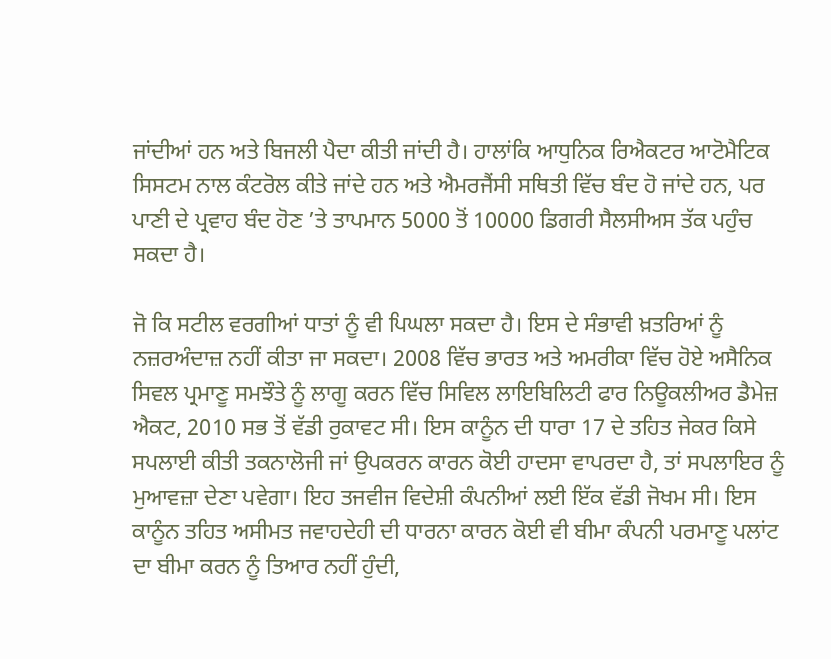ਜਾਂਦੀਆਂ ਹਨ ਅਤੇ ਬਿਜਲੀ ਪੈਦਾ ਕੀਤੀ ਜਾਂਦੀ ਹੈ। ਹਾਲਾਂਕਿ ਆਧੁਨਿਕ ਰਿਐਕਟਰ ਆਟੋਮੈਟਿਕ ਸਿਸਟਮ ਨਾਲ ਕੰਟਰੋਲ ਕੀਤੇ ਜਾਂਦੇ ਹਨ ਅਤੇ ਐਮਰਜੈਂਸੀ ਸਥਿਤੀ ਵਿੱਚ ਬੰਦ ਹੋ ਜਾਂਦੇ ਹਨ, ਪਰ ਪਾਣੀ ਦੇ ਪ੍ਰਵਾਹ ਬੰਦ ਹੋਣ ’ਤੇ ਤਾਪਮਾਨ 5000 ਤੋਂ 10000 ਡਿਗਰੀ ਸੈਲਸੀਅਸ ਤੱਕ ਪਹੁੰਚ ਸਕਦਾ ਹੈ।

ਜੋ ਕਿ ਸਟੀਲ ਵਰਗੀਆਂ ਧਾਤਾਂ ਨੂੰ ਵੀ ਪਿਘਲਾ ਸਕਦਾ ਹੈ। ਇਸ ਦੇ ਸੰਭਾਵੀ ਖ਼ਤਰਿਆਂ ਨੂੰ ਨਜ਼ਰਅੰਦਾਜ਼ ਨਹੀਂ ਕੀਤਾ ਜਾ ਸਕਦਾ। 2008 ਵਿੱਚ ਭਾਰਤ ਅਤੇ ਅਮਰੀਕਾ ਵਿੱਚ ਹੋਏ ਅਸੈਨਿਕ ਸਿਵਲ ਪ੍ਰਮਾਣੂ ਸਮਝੌਤੇ ਨੂੰ ਲਾਗੂ ਕਰਨ ਵਿੱਚ ਸਿਵਿਲ ਲਾਇਬਿਲਿਟੀ ਫਾਰ ਨਿਊਕਲੀਅਰ ਡੈਮੇਜ਼ ਐਕਟ, 2010 ਸਭ ਤੋਂ ਵੱਡੀ ਰੁਕਾਵਟ ਸੀ। ਇਸ ਕਾਨੂੰਨ ਦੀ ਧਾਰਾ 17 ਦੇ ਤਹਿਤ ਜੇਕਰ ਕਿਸੇ ਸਪਲਾਈ ਕੀਤੀ ਤਕਨਾਲੋਜੀ ਜਾਂ ਉਪਕਰਨ ਕਾਰਨ ਕੋਈ ਹਾਦਸਾ ਵਾਪਰਦਾ ਹੈ, ਤਾਂ ਸਪਲਾਇਰ ਨੂੰ ਮੁਆਵਜ਼ਾ ਦੇਣਾ ਪਵੇਗਾ। ਇਹ ਤਜਵੀਜ ਵਿਦੇਸ਼ੀ ਕੰਪਨੀਆਂ ਲਈ ਇੱਕ ਵੱਡੀ ਜੋਖਮ ਸੀ। ਇਸ ਕਾਨੂੰਨ ਤਹਿਤ ਅਸੀਮਤ ਜਵਾਹਦੇਹੀ ਦੀ ਧਾਰਨਾ ਕਾਰਨ ਕੋਈ ਵੀ ਬੀਮਾ ਕੰਪਨੀ ਪਰਮਾਣੂ ਪਲਾਂਟ ਦਾ ਬੀਮਾ ਕਰਨ ਨੂੰ ਤਿਆਰ ਨਹੀਂ ਹੁੰਦੀ,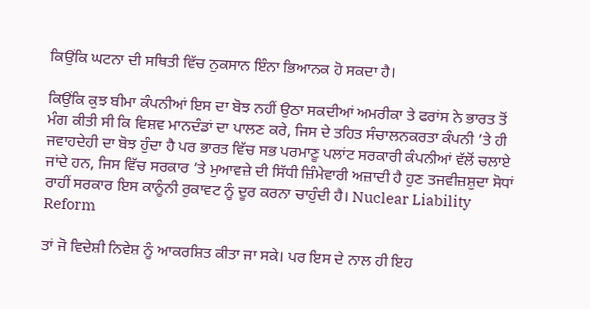ਕਿਉਂਕਿ ਘਟਨਾ ਦੀ ਸਥਿਤੀ ਵਿੱਚ ਨੁਕਸਾਨ ਇੰਨਾ ਭਿਆਨਕ ਹੋ ਸਕਦਾ ਹੈ।

ਕਿਉਂਕਿ ਕੁਝ ਬੀਮਾ ਕੰਪਨੀਆਂ ਇਸ ਦਾ ਬੋਝ ਨਹੀਂ ਉਠਾ ਸਕਦੀਆਂ ਅਮਰੀਕਾ ਤੇ ਫਰਾਂਸ ਨੇ ਭਾਰਤ ਤੋਂ ਮੰਗ ਕੀਤੀ ਸੀ ਕਿ ਵਿਸ਼ਵ ਮਾਨਦੰਡਾਂ ਦਾ ਪਾਲਣ ਕਰੇ, ਜਿਸ ਦੇ ਤਹਿਤ ਸੰਚਾਲਨਕਰਤਾ ਕੰਪਨੀ ’ਤੇ ਹੀ ਜਵਾਹਦੇਹੀ ਦਾ ਬੋਝ ਹੁੰਦਾ ਹੈ ਪਰ ਭਾਰਤ ਵਿੱਚ ਸਭ ਪਰਮਾਣੂ ਪਲਾਂਟ ਸਰਕਾਰੀ ਕੰਪਨੀਆਂ ਵੱਲੋਂ ਚਲਾਏ ਜਾਂਦੇ ਹਨ, ਜਿਸ ਵਿੱਚ ਸਰਕਾਰ ’ਤੇ ਮੁਆਵਜ਼ੇ ਦੀ ਸਿੱਧੀ ਜ਼ਿੰਮੇਵਾਰੀ ਅਜ਼ਾਦੀ ਹੈ ਹੁਣ ਤਜਵੀਜ਼ਸ਼ੁਦਾ ਸੋਧਾਂ ਰਾਹੀਂ ਸਰਕਾਰ ਇਸ ਕਾਨੂੰਨੀ ਰੁਕਾਵਟ ਨੂੰ ਦੂਰ ਕਰਨਾ ਚਾਹੁੰਦੀ ਹੈ। Nuclear Liability Reform

ਤਾਂ ਜੋ ਵਿਦੇਸ਼ੀ ਨਿਵੇਸ਼ ਨੂੰ ਆਕਰਸ਼ਿਤ ਕੀਤਾ ਜਾ ਸਕੇ। ਪਰ ਇਸ ਦੇ ਨਾਲ ਹੀ ਇਹ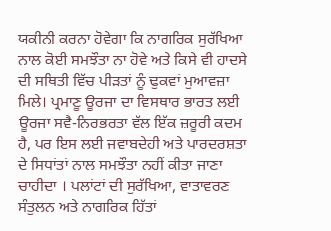ਯਕੀਨੀ ਕਰਨਾ ਹੋਵੇਗਾ ਕਿ ਨਾਗਰਿਕ ਸੁਰੱਖਿਆ ਨਾਲ ਕੋਈ ਸਮਝੌਤਾ ਨਾ ਹੋਵੇ ਅਤੇ ਕਿਸੇ ਵੀ ਹਾਦਸੇ ਦੀ ਸਥਿਤੀ ਵਿੱਚ ਪੀੜਤਾਂ ਨੂੰ ਢੁਕਵਾਂ ਮੁਆਵਜ਼ਾ ਮਿਲੇ। ਪ੍ਰਮਾਣੂ ਊਰਜਾ ਦਾ ਵਿਸਥਾਰ ਭਾਰਤ ਲਈ ਊਰਜਾ ਸਵੈ-ਨਿਰਭਰਤਾ ਵੱਲ ਇੱਕ ਜ਼ਰੂਰੀ ਕਦਮ ਹੈ, ਪਰ ਇਸ ਲਈ ਜਵਾਬਦੇਹੀ ਅਤੇ ਪਾਰਦਰਸ਼ਤਾ ਦੇ ਸਿਧਾਂਤਾਂ ਨਾਲ ਸਮਝੌਤਾ ਨਹੀਂ ਕੀਤਾ ਜਾਣਾ ਚਾਹੀਦਾ । ਪਲਾਂਟਾਂ ਦੀ ਸੁਰੱਖਿਆ, ਵਾਤਾਵਰਣ ਸੰਤੁਲਨ ਅਤੇ ਨਾਗਰਿਕ ਹਿੱਤਾਂ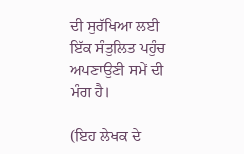ਦੀ ਸੁਰੱਖਿਆ ਲਈ ਇੱਕ ਸੰਤੁਲਿਤ ਪਹੁੰਚ ਅਪਣਾਉਣੀ ਸਮੇਂ ਦੀ ਮੰਗ ਹੈ।

(ਇਹ ਲੇਖਕ ਦੇ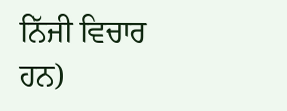ਨਿੱਜੀ ਵਿਚਾਰ ਹਨ)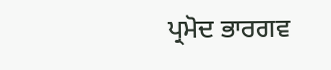ਪ੍ਰਮੋਦ ਭਾਰਗਵ